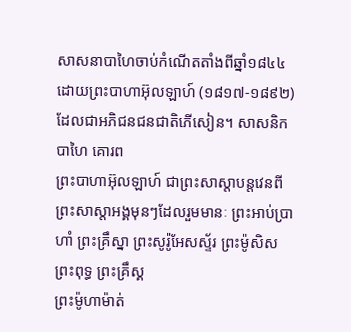សាសនាបាហៃចាប់កំណើតតាំងពីឆ្នាំ១៨៤៤ដោយព្រះបាហាអ៊ុលឡាហ៍ (១៨១៧-១៨៩២) ដែលជាអភិជនជនជាតិភើសៀន។ សាសនិកបាហៃ គោរព
ព្រះបាហាអ៊ុលឡាហ៍ ជាព្រះសាស្តាបន្តវេនពីព្រះសាស្តាអង្គមុនៗដែលរួមមានៈ ព្រះអាប់ប្រាហាំ ព្រះគ្រឹស្នា ព្រះសូរ៉ូអែសស្ទ័រ ព្រះម៉ូសិស ព្រះពុទ្ធ ព្រះគ្រឹស្គ
ព្រះម៉ូហាម៉ាត់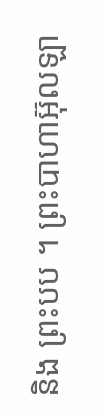និង ព្រះបប ។ ព្រះបាហាអ៊ុលឡា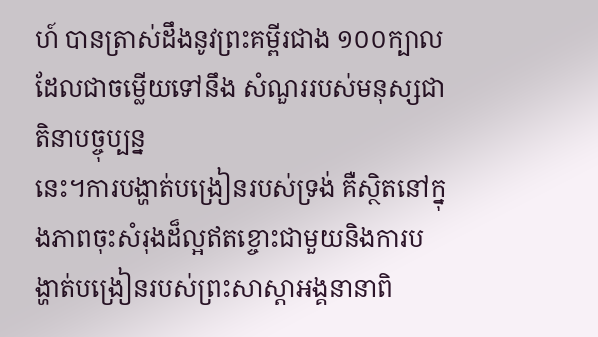ហ៍ បានត្រាស់ដឹងនូវព្រះគម្ពីរជាង ១០០ក្បាល ដែលជាចម្លើយទៅនឹង សំណួររបស់មនុស្សជាតិនាបច្ចុប្បន្ន
នេះ។ការបង្ហាត់បង្រៀនរបស់ទ្រង់ គឺស្ថិតនៅក្នុងភាពចុះសំរុងដ៏ល្អឥតខ្ចោះជាមួយនិងការបង្ហាត់បង្រៀនរបស់ព្រះសាស្តាអង្គនានាពិ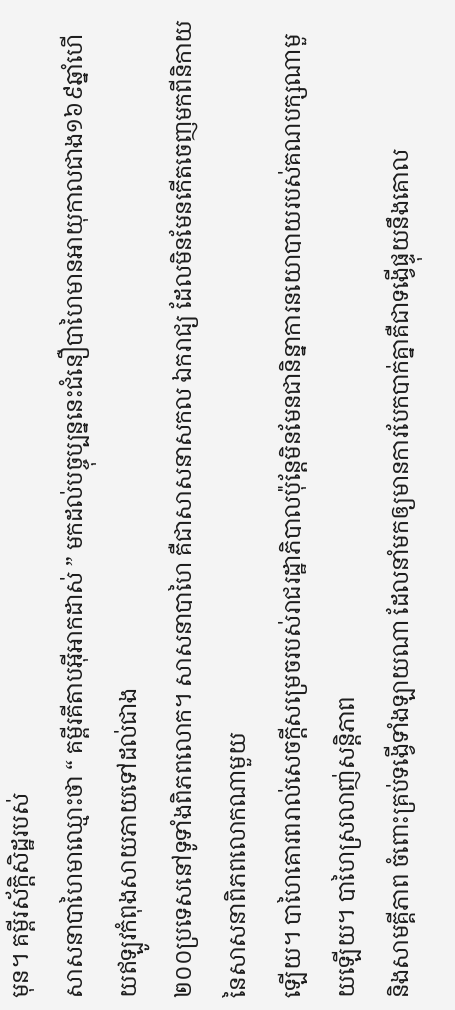មុន។ គម្ពីរស័ក្តិសិដ្ឋរបស់
សាសនាបាហៃមាឈ្មោះថា “ គម្ពីរគីតាបអ៊ីអាកដាស់ ” មកដល់បច្ចុប្បន្ននេះជំនឿបាហៃមានអាយុកាលជាង១៦៩ឆ្នាំហើយឥឡូវកំពុងសាយភាយទៅដល់ជាង
២០០ប្រទេសនៅទូទាំងពិភពលោក។ សាសនាបាហៃ គឺជាសាសនាសកល ឯករាជ្យ ដែលមិនមែនកើតចេញមកពីនិកាយនៃសាសនាពិភពលោកណាមួយ
ឡើយ។ បាហៃគោរពរាល់សេចក្តីសម្រេចរបស់រាជរដ្ឋាភិបាលប៉ុន្តែមិនមែនជានិន្នាការនយោបាយរបស់គណបក្សណាមួយឡើយ។ បាហៃស្រលាញ់សន្តិភាព
និងសាមគ្គីភាព ចំពោះគ្រប់ទង្វើទាំងឡាយណា ដែលនាំមកឲ្យមានការបែកបាក់គ្នាគឺជាទង្វើផ្ទុយនឹងគោល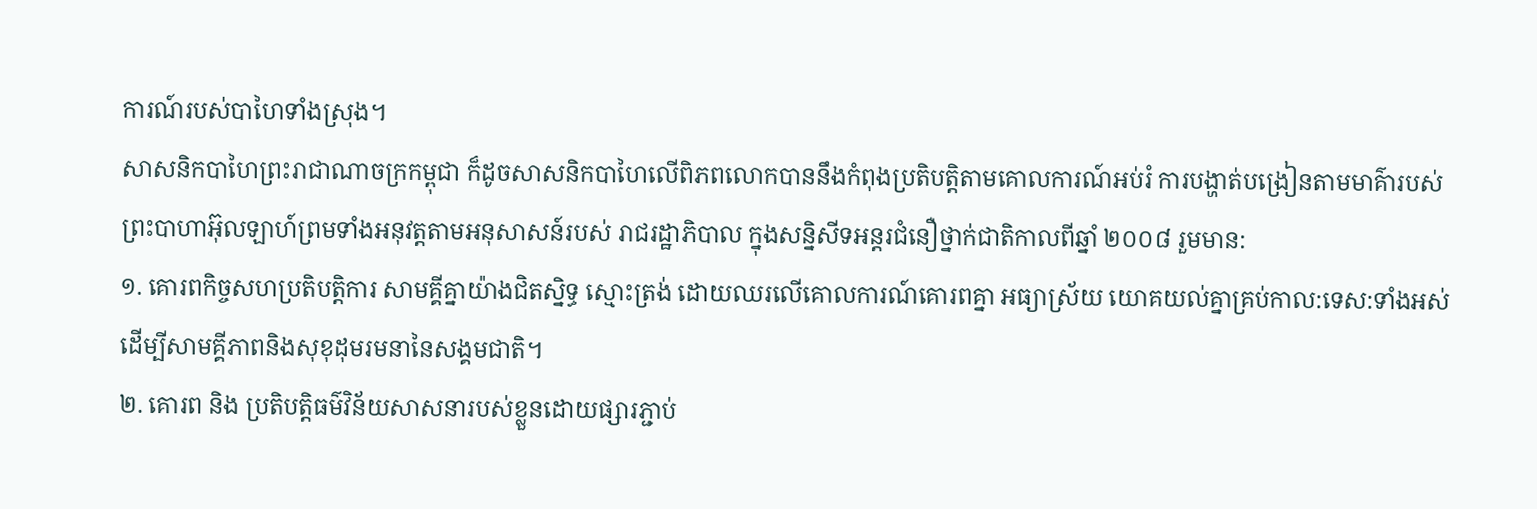ការណ៍របស់បាហៃទាំងស្រុង។
សាសនិកបាហៃព្រះរាជាណាចក្រកម្ពុជា ក៏ដូចសាសនិកបាហៃលើពិភពលោកបាននឹងកំពុងប្រតិបត្តិតាមគោលការណ៍អប់រំ ការបង្ហាត់បង្រៀនតាមមាគ៌ារបស់
ព្រះបាហាអ៊ុលឡាហ៍ព្រមទាំងអនុវត្តតាមអនុសាសន៍របស់ រាជរដ្ឋាភិបាល ក្នុងសន្និសីទអន្តរជំនឿថ្នាក់ជាតិកាលពីឆ្នាំ ២០០៨ រួមមាន:
១. គោរពកិច្ចសហប្រតិបត្តិការ សាមគ្គីគ្នាយ៉ាងជិតស្និទ្ធ ស្មោះត្រង់ ដោយឈរលើគោលការណ៍គោរពគ្នា អធ្យាស្រ័យ យោគយល់គ្នាគ្រប់កាល:ទេស:ទាំងអស់
ដើម្បីសាមគ្គីភាពនិងសុខុដុមរមនានៃសង្គមជាតិ។
២. គោរព និង ប្រតិបត្តិធម៌វិន័យសាសនារបស់ខ្លួនដោយផ្សារភ្ជាប់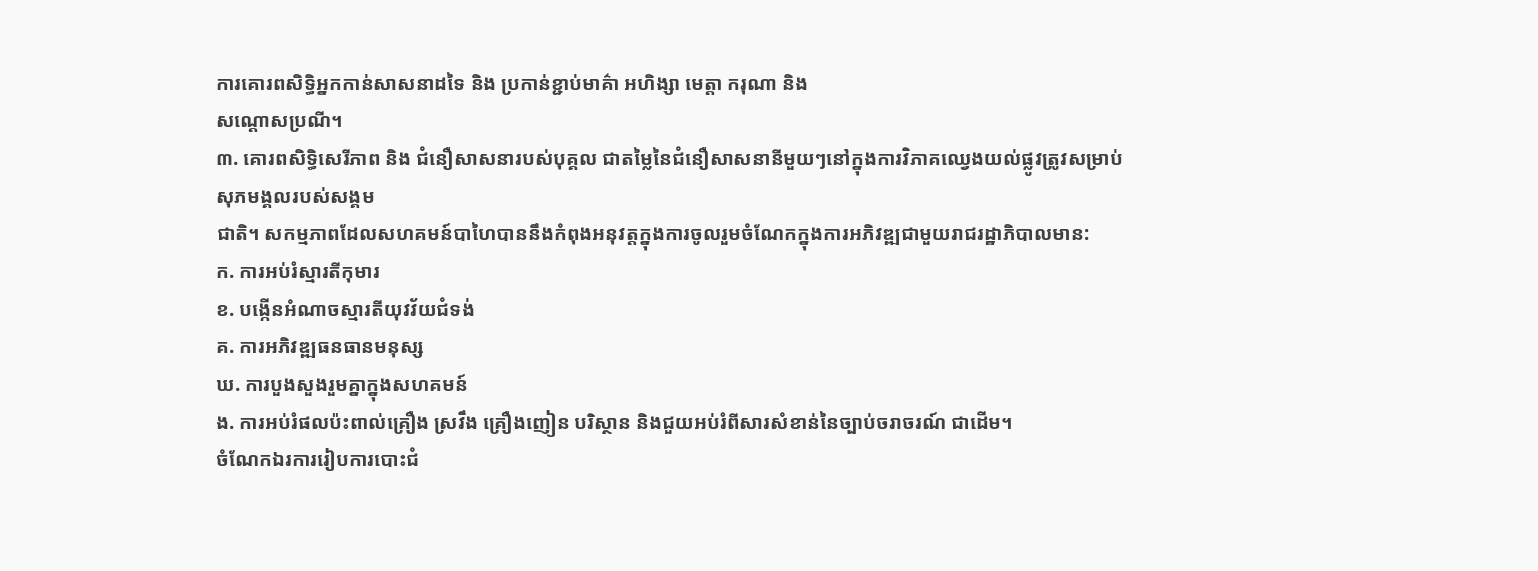ការគោរពសិទ្ធិអ្នកកាន់សាសនាដទៃ និង ប្រកាន់ខ្ជាប់មាគ៌ា អហិង្សា មេត្តា ករុណា និង
សណ្តោសប្រណី។
៣. គោរពសិទ្ធិសេរីភាព និង ជំនឿសាសនារបស់បុគ្គល ជាតម្លៃនៃជំនឿសាសនានីមួយៗនៅក្នុងការវិភាគឈ្វេងយល់ផ្លូវត្រូវសម្រាប់សុភមង្គលរបស់សង្គម
ជាតិ។ សកម្មភាពដែលសហគមន៍បាហៃបាននឹងកំពុងអនុវត្តក្នុងការចូលរួមចំណែកក្នុងការអភិវឌ្ឍជាមួយរាជរដ្ឋាភិបាលមាន:
ក. ការអប់រំស្មារតីកុមារ
ខ. បង្កើនអំណាចស្មារតីយុវវ័យជំទង់
គ. ការអភិវឌ្ឍធនធានមនុស្ស
ឃ. ការបួងសួងរួមគ្នាក្នុងសហគមន៍
ង. ការអប់រំផលប៉ះពាល់គ្រឿង ស្រវឹង គ្រឿងញៀន បរិស្ថាន និងជួយអប់រំពីសារសំខាន់នៃច្បាប់ចរាចរណ៍ ជាដើម។
ចំណែកឯរការរៀបការបោះជំ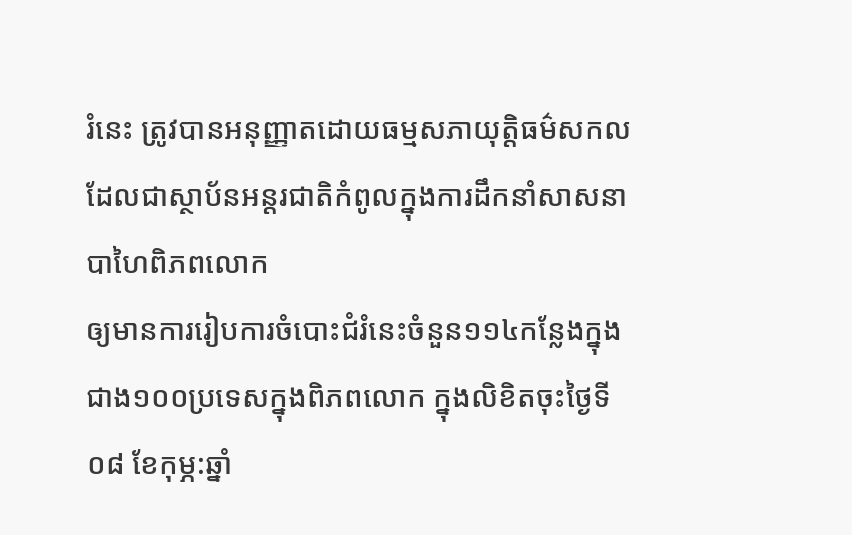រំនេះ ត្រូវបានអនុញ្ញាតដោយធម្មសភាយុត្តិធម៌សកលដែលជាស្ថាប័នអន្តរជាតិកំពូលក្នុងការដឹកនាំសាសនាបាហៃពិភពលោក
ឲ្យមានការរៀបការចំបោះជំរំនេះចំនួន១១៤កន្លែងក្នុងជាង១០០ប្រទេសក្នុងពិភពលោក ក្នុងលិខិតចុះថ្ងៃទី០៨ ខែកុម្ភ:ឆ្នាំ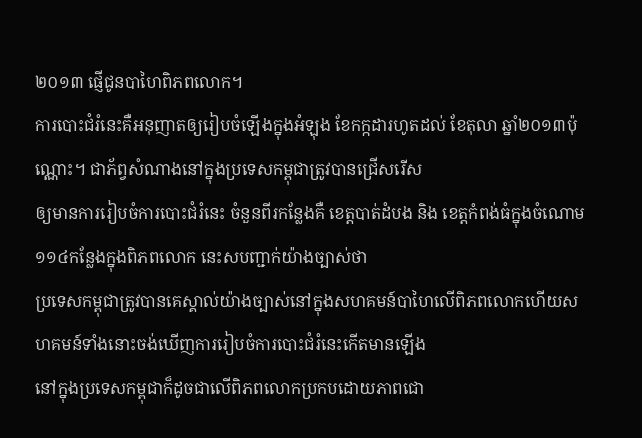២០១៣ ផ្ញើជូនបាហៃពិភពលោក។
ការបោះជំរំនេះគឺអនុញាតឲ្យរៀបចំឡើងក្នុងអំឡុង ខែកក្កដារហូតដល់ ខែតុលា ឆ្នាំ២០១៣ប៉ុណ្ណោះ។ ជាភ័ព្វសំណាងនៅក្នុងប្រទេសកម្ពុជាត្រូវបានជ្រើសរើស
ឲ្យមានការរៀបចំការបោះជំរំនេះ ចំនួនពីរកន្លែងគឺ ខេត្តបាត់ដំបង និង ខេត្តកំពង់ធំក្នុងចំណោម១១៤កន្លែងក្នុងពិភពលោក នេះសបញ្ជាក់យ៉ាងច្បាស់ថា
ប្រទេសកម្ពុជាត្រូវបានគេស្គាល់យ៉ាងច្បាស់នៅក្នុងសហគមន៍បាហៃលើពិភពលោកហើយសហគមន៍ទាំងនោះចង់ឃើញការរៀបចំការបោះជំរំនេះកើតមានឡើង
នៅក្នុងប្រទេសកម្ពុជាក៏ដូចជាលើពិភពលោកប្រកបដោយភាពជោ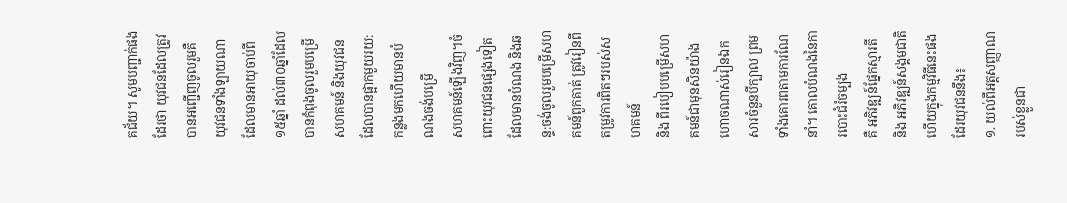គជ័យ។ សូមបញ្ជាក់ផងដែរថា យុវជនដែលត្រូវបានអញ្ជើញចូលរួមគឺយុវជនទាំងឡាយណា
ដែលមានអាយុចាប់ពី ១៥ឆ្នាំ ដល់៣០ឆ្នាំដែលបានកំពុងចូលរួមបម្រើសហគមន៍ និងយុវជនដែលបានផ្អាកមួយរយ:កន្លងមកហើយមានបំណងចង់បម្រើ
សហគមន៍ឡើងវិញ។ចំពោះយុវជនផ្សេងទៀត ដែលមានបំណង និងឆន្ទ:ចង់ចូលរួមបម្រើសហគមន៍ពួកគាត់ ត្រូវរៀនពីតម្រូវការពិតៗរបស់សហគមន៍
និង ពីរបៀបបម្រើសហគមន៍ជាមុនសិនយ៉ាងហោចណាស់រៀនឯកសារចំនួនបីក្បាល ព្រមទាំងគោរពតាមការណែនាំ។ គោលបំណងនៃការបោះជំរំចម្បង
គឺ អភិវឌ្ឍន៍ផ្នែកស្មារតី និង អភិវឌ្ឍន៍សង្គមជាតិ ហើយក្នុងកម្មវិធីនេះផងដែរយុវជននឹង៖
១. យល់ពីអត្តសញ្ញាណរបស់ខ្លួនជា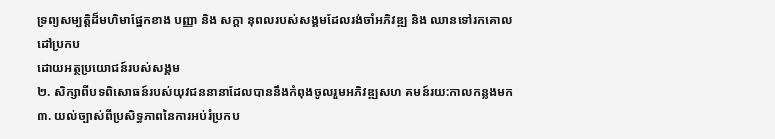ទ្រព្យសម្បត្តិដ៏មហិមាផ្នែកខាង បញ្ញា និង សក្តា នុពលរបស់សង្គមដែលរង់ចាំអភិវឌ្ឍ និង ឈានទៅរកគោលដៅប្រកប
ដោយអត្ថប្រយោជន៍របស់សង្គម
២. សិក្សាពីបទពិសោធន៍របស់យុវជននានាដែលបាននឹងកំពុងចូលរួមអភិវឌ្ឍសហ គមន៍រយ:កាលកន្លងមក
៣. យល់ច្បាស់ពីប្រសិទ្ធភាពនៃការអប់រំប្រកប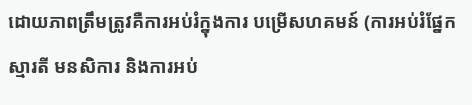ដោយភាពត្រឹមត្រូវគឺការអប់រំក្នុងការ បម្រើសហគមន៍ (ការអប់រំផ្នែកស្មារតី មនសិការ និងការអប់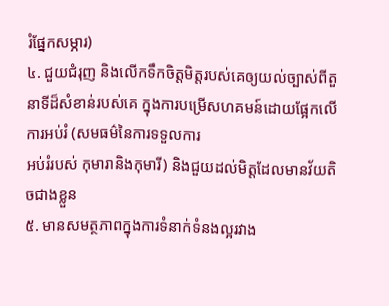រំផ្នែកសម្ភារ)
៤. ជួយជំរុញ និងលើកទឹកចិត្តមិត្តរបស់គេឲ្យយល់ច្បាស់ពីតួនាទីដ៏សំខាន់របស់គេ ក្នុងការបម្រើសហគមន៍ដោយផ្អែកលើការអប់រំ (សមធម៌នៃការទទួលការ
អប់រំរបស់ កុមារានិងកុមារី) និងជួយដល់មិត្តដែលមានវ័យតិចជាងខ្លួន
៥. មានសមត្ថភាពក្នុងការទំនាក់ទំនងល្អរវាង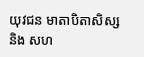យុវជន មាតាបិតាសិស្ស និង សហ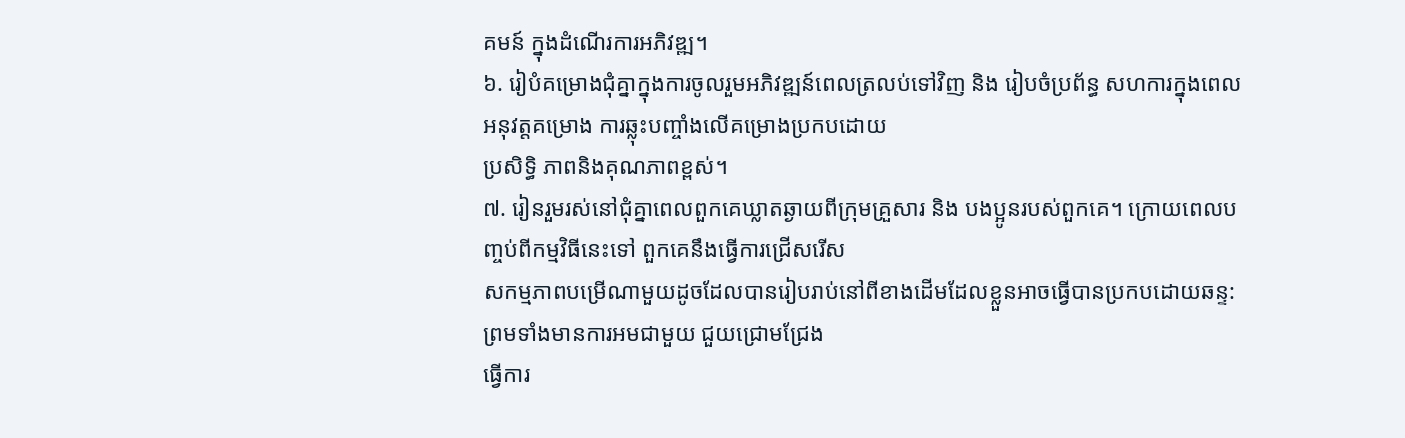គមន៍ ក្នុងដំណើរការអភិវឌ្ឍ។
៦. រៀបំគម្រោងជុំគ្នាក្នុងការចូលរួមអភិវឌ្ឍន៍ពេលត្រលប់ទៅវិញ និង រៀបចំប្រព័ន្ធ សហការក្នុងពេលអនុវត្តគម្រោង ការឆ្លុះបញ្ចាំងលើគម្រោងប្រកបដោយ
ប្រសិទ្ធិ ភាពនិងគុណភាពខ្ពស់។
៧. រៀនរួមរស់នៅជុំគ្នាពេលពួកគេឃ្លាតឆ្ងាយពីក្រុមគ្រួសារ និង បងប្អូនរបស់ពួកគេ។ ក្រោយពេលបញ្ចប់ពីកម្មវិធីនេះទៅ ពួកគេនឹងធ្វើការជ្រើសរើស
សកម្មភាពបម្រើណាមួយដូចដែលបានរៀបរាប់នៅពីខាងដើមដែលខ្លួនអាចធ្វើបានប្រកបដោយឆន្ទ: ព្រមទាំងមានការអមជាមួយ ជួយជ្រោមជ្រែង
ធ្វើការ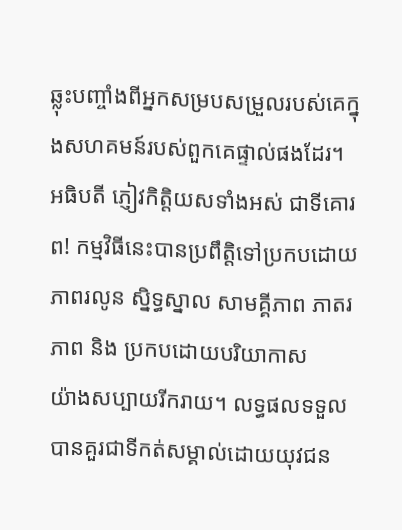ឆ្លុះបញ្ចាំងពីអ្នកសម្របសម្រួលរបស់គេក្នុងសហគមន៍របស់ពួកគេផ្ទាល់ផងដែរ។
អធិបតី ភ្ញៀវកិត្តិយសទាំងអស់ ជាទីគោរព! កម្មវិធីនេះបានប្រពឹត្តិទៅប្រកបដោយភាពរលូន ស្និទ្ធស្នាល សាមគ្គីភាព ភាតរភាព និង ប្រកបដោយបរិយាកាស
យ៉ាងសប្បាយរីករាយ។ លទ្ធផលទទួលបានគួរជាទីកត់សម្គាល់ដោយយុវជន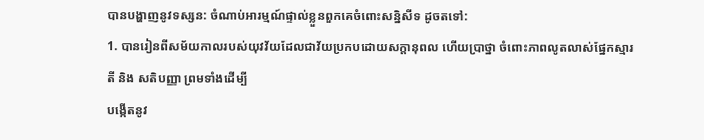បានបង្ហាញនូវទស្សន: ចំណាប់អារម្មណ៍ផ្ទាល់ខ្លួនពួកគេចំពោះសន្និសីទ ដូចតទៅ:
1. បានរៀនពីសម័យកាលរបស់យុវវ័យដែលជាវ័យប្រកបដោយសក្តានុពល ហើយប្រាថ្នា ចំពោះភាពលូតលាស់ផ្នែកស្មារតី និង សតិបញ្ញា ព្រមទាំងដើម្បី
បង្កើតនូវ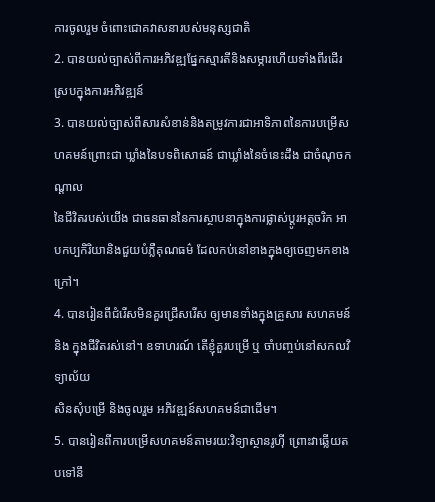ការចូលរួម ចំពោះជោគវាសនារបស់មនុស្សជាតិ
2. បានយល់ច្បាស់ពីការអភិវឌ្ឍផ្នែកស្មារតីនិងសម្ភារហើយទាំងពីរដើរស្របក្នុងការអភិវឌ្ឍន៍
3. បានយល់ច្បាស់ពីសារសំខាន់និងតម្រូវការជាអាទិភាពនៃការបម្រើសហគមន៍ព្រោះជា ឃ្លាំងនៃបទពិសោធន៍ ជាឃ្លាំងនៃចំនេះដឹង ជាចំណុចកណ្តាល
នៃជីវិតរបស់យើង ជាធនធាននៃការស្ថាបនាក្នុងការផ្លាស់ប្តូរអត្តចរិក អាបកប្បកិរិយានិងជួយបំភ្លឺគុណធម៌ ដែលកប់នៅខាងក្នុងឲ្យចេញមកខាងក្រៅ។
4. បានរៀនពីជំរើសមិនគួរជ្រើសរើស ឲ្យមានទាំងក្នុងគ្រួសារ សហគមន៍និង ក្នុងជីវិតរស់នៅ។ ឧទាហរណ៍ តើខ្ញុំគួរបម្រើ ឬ ចាំបញ្ចប់នៅសកលវិទ្យាល័យ
សិនសុំបម្រើ និងចូលរួម អភិវឌ្ឍន៍សហគមន៍ជាដើម។
5. បានរៀនពីការបម្រើសហគមន៍តាមរយ:វិទ្យាស្ថានរូហ៊ី ព្រោះវាឆ្លើយតបទៅនឹ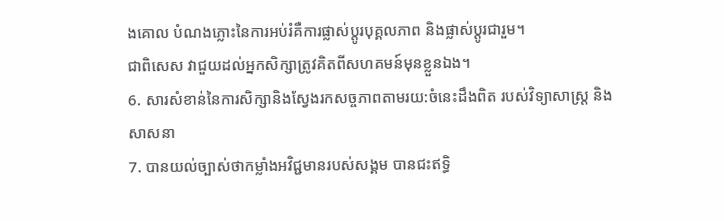ងគោល បំណងភ្លោះនៃការអប់រំគឺការផ្លាស់ប្តូរបុគ្គលភាព និងផ្លាស់ប្តូរជារួម។
ជាពិសេស វាជួយដល់អ្នកសិក្សាត្រូវគិតពីសហគមន៍មុនខ្លួនឯង។
6. សារសំខាន់នៃការសិក្សានិងស្វែងរកសច្ចភាពតាមរយ:ចំនេះដឹងពិត របស់វិទ្យាសាស្រ្ត និងសាសនា
7. បានយល់ច្បាស់ថាកម្លាំងអវិជ្ជមានរបស់សង្គម បានជះឥទ្ធិ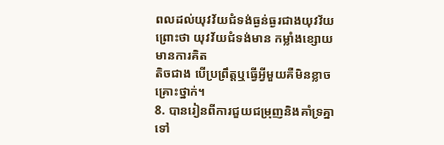ពលដល់យុវវ័យជំទង់ធ្ងន់ធ្ងរជាងយុវវ័យព្រោះថា យុវវ័យជំទង់មាន កម្លាំងខ្សោយ មានការគិត
តិចជាង បើប្រព្រឹត្តឬធ្វើអ្វីមួយគឺមិនខ្លាចគ្រោះថ្នាក់។
8. បានរៀនពីការជួយជម្រុញនិងគាំទ្រគ្នាទៅ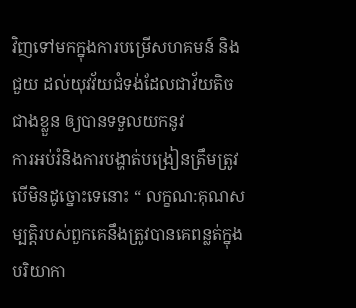វិញទៅមកក្នុងការបម្រើសហគមន៍ និងជួយ ដល់យុវវ័យជំទង់ដែលជាវ័យតិចជាងខ្លួន ឲ្យបានទទួលយកនូវ
ការអប់រំនិងការបង្ហាត់បង្រៀនត្រឹមត្រូវ បើមិនដូច្នោះទេនោះ “ លក្ខណ:គុណសម្បត្តិរបស់ពួកគេនឹងត្រូវបានគេពន្លត់ក្នុងបរិយាកា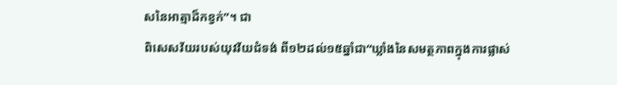សនៃអាត្មាដ៏កខ្វក់”។ ជា
ពិសេសវ័យរបស់យុវវ័យជំទង់ ពី១២ដល់១៥ឆ្នាំជា“ឃ្លាំងនៃសមត្ថភាពក្នុងការផ្លាស់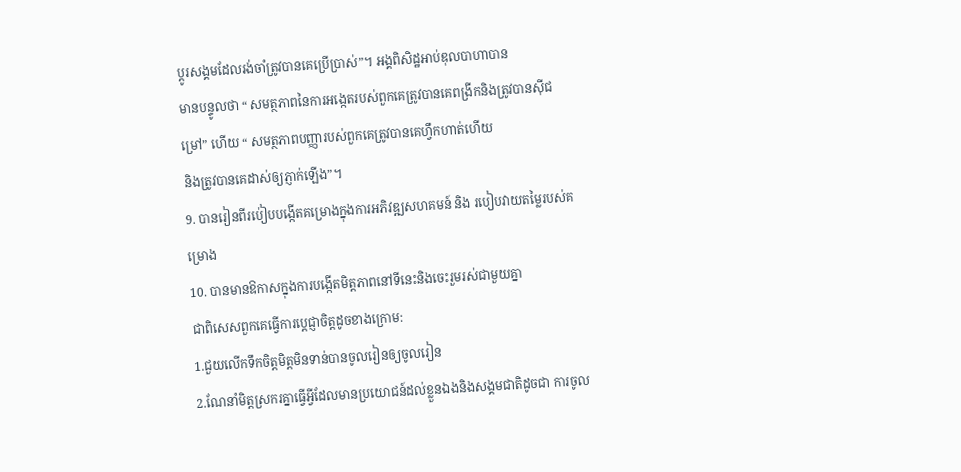ប្តូរសង្គមដែលរង់ចាំត្រូវបានគេប្រើប្រាស់”។ អង្គពិសិដ្ឋអាប់ឌុលបាហាបាន
មានបន្ទូលថា “ សមត្ថភាពនៃការអង្កេតរបស់ពួកគេត្រូវបានគេពង្រីកនិងត្រូវបានស៊ីជម្រៅ” ហើយ “ សមត្ថភាពបញ្ញារបស់ពួកគេត្រូវបានគេហ្វឹកហាត់ហើយ
និងត្រូវបានគេដាស់ឲ្យភ្ញាក់ឡើង”។
9. បានរៀនពីរប់ៀបបង្កើតគម្រោងក្នុងការអភិវឌ្ឍសហគមន៍ និង របៀបវាយតម្លៃរបស់គម្រោង
10. បានមានឱកាសក្នុងការបង្កើតមិត្តភាពនៅទីនេះនិងចេះរួមរស់ជាមួយគ្នា
ជាពិសេសពួកគេធ្វើការប្តេជ្ញាចិត្តដូចខាងក្រោម:
1.ជួយលើកទឹកចិត្តមិត្តមិនទាន់បានចូលរៀនឲ្យចូលរៀន
2.ណែនាំមិត្តស្រករគ្នាធ្វើអ្វីដែលមានប្រយោជន៍ដល់ខ្លួនឯងនិងសង្គមជាតិដូចជា ការចូល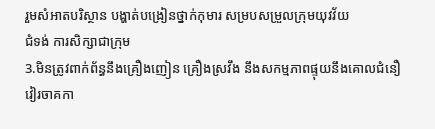រួមសំអាតបរិស្ថាន បង្ហាត់បង្រៀនថ្នាក់កុមារ សម្របសម្រួលក្រុមយុវវ័យ
ជំទង់ ការសិក្សាជាក្រុម
3.មិនត្រូវពាក់ព័ន្ធនឹងគ្រឿងញៀន គ្រឿងស្រវឹង នឹងសកម្មភាពផ្ទុយនឹងគោលជំនឿ វៀរចាគកា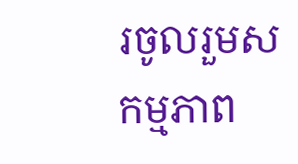រចូលរួមសកម្មភាព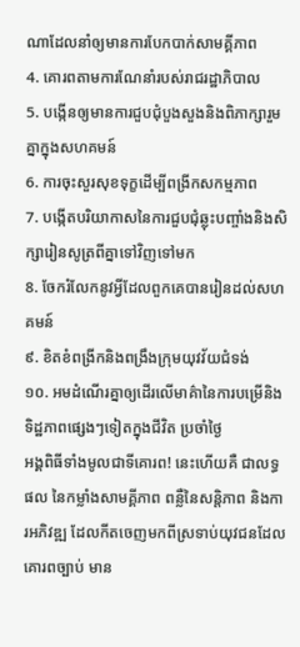ណាដែលនាំឲ្យមានការបែកបាក់សាមគ្គីភាព
4. គោរពតាមការណែនាំរបស់រាជរដ្ឋាភិបាល
5. បង្កើនឲ្យមានការជួបជុំបួងសួងនិងពិភាក្សារួមគ្នាក្នុងសហគមន៍
6. ការចុះសួរសុខទុក្ខដើម្បីពង្រីកសកម្មភាព
7. បង្កើតបរិយាកាសនៃការជួបជុំឆ្លុះបញ្ចាំងនិងសិក្សារៀនសូត្រពីគ្នាទៅវិញទៅមក
8. ចែករំលែកនូវអ្វីដែលពួកគេបានរៀនដល់សហគមន៍
៩. ខិតខំពង្រីកនិងពង្រឹងក្រុមយុវវ័យជំទង់
១០. អមដំណើរគ្នាឲ្យដើរលើមាគ៌ានៃការបម្រើនិងទិដ្ឋភាពផ្សេងៗទៀតក្នុងជីវិត ប្រចាំថ្ងៃ
អង្គពិធីទាំងមូលជាទីគោរព! នេះហើយគឺ ជាលទ្ធផល នៃកម្លាំងសាមគ្គីភាព ពន្លឺនៃសន្តិភាព និងការអភិវឌ្ឍ ដែលកីតចេញមកពីស្រទាប់យុវជនដែល
គោរពច្បាប់ មាន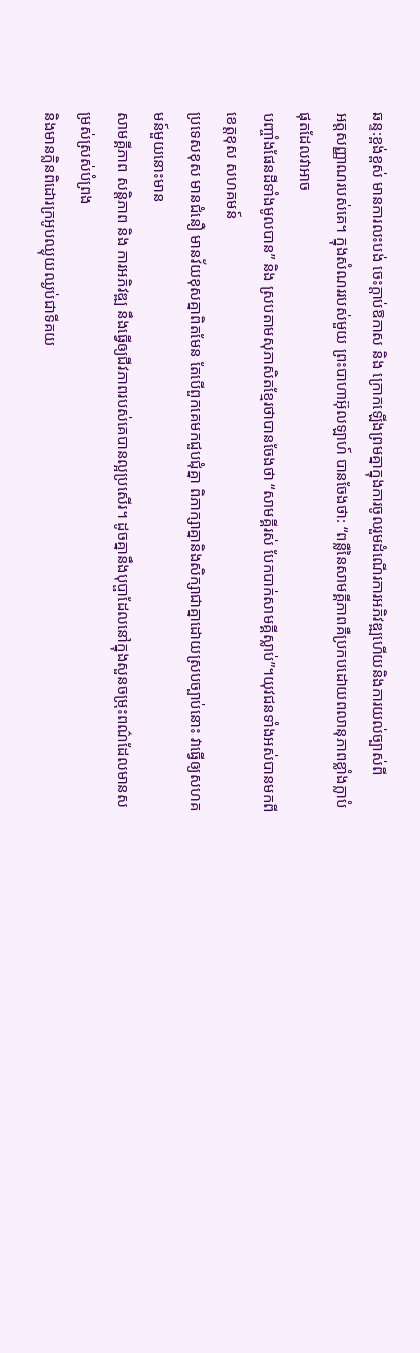ឆន្ទ:ខ្ពង់ខ្ពស់ មានការលះបង់ ចេះក្តាប់ឱកាស និង ក្រោកឡើងព្រមគ្នាក្នុងការចូលរួមដំណើរការអភិវឌ្ឍហើយនិងការយល់ច្បាស់ពី
អត្តសញ្ញាណរបស់គេ។ ក្នុងសំណររបស់មួយ ព្រះបាហាអ៊ុលឡាហ៍ បានចែងថា: “ពន្លឺនៃសាមគ្គីភាពគឺប្រកបដោយពលានុភាពខ្លាំងក្លាបំផុតដែលវាអាច
បញ្ចាំងផែនដីទាំងមូលបាន” និង ស្របតាមសុភាសិតខ្មែរថាបានចែងថា “សាមគ្គីរស់ បែកបាក់សាមគ្គីស្លាប់”។យុវជនទាំងអស់បានមកពីខេត្តខុស សហគមន៍
ប្រទេសខុស មានជំនឿ មានវ័យខុសគ្នាពិតមែន តែបើពួកគេមកជួបជុំគ្នា ពិភាក្សាគ្នានិងសិក្សាជាគ្នាដោយស្របច្បាប់នោះ វាធ្វើឲ្យសហគមន៍មួយនោះមាន
សាមគ្គីភាព សន្តិភាព និង ការអភិវឌ្ឍ នឹងធ្វើឲ្យជីវភាពរបស់គេបានល្អប្រសើរ។ ដូចគ្នានឹងបុប្ផាដែលនៅក្នុងសួនចម្រុះពណ៌ដែលមានសម្រស់ស្រស់បំព្រង
និងមានក្លិនពិដោរក្រអូបឈ្ងុយឈ្ងប់ជាទីគយ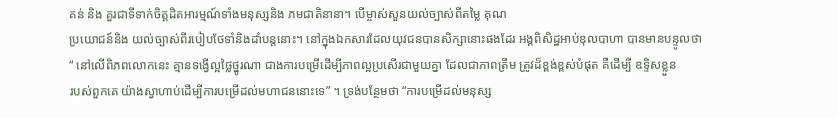គន់ និង គួរជាទីទាក់ចិត្តដិតអារម្មណ៍ទាំងមនុស្សនិង ភមជាតិនានា។ បើម្ចាស់សួនយល់ច្បាស់ពីតម្លៃ គុណ
ប្រយោជន៍និង យល់ច្បាស់ពីរបៀបថែទាំនិងដាំបន្តនោះ។ នៅក្នុងឯកសារដែលយុវជនបានសិក្សានោះផងដែរ អង្គពិសិដ្ឋអាប់ឌុលបាហា បានមានបន្ទូលថា
“ នៅលើពិភពលោកនេះ គ្មានទង្វើល្អថ្លៃថ្នូរណា ជាងការបម្រើដើម្បីភាពល្អប្រសើរជាមួយគ្នា ដែលជាភាពត្រឹម ត្រូវដ៏ខ្ពង់ខ្ពស់បំផុត គឺដើម្បី ឧទ្ទិសខ្លួន
របស់ពួកគេ យ៉ាងស្វាហាប់ដើម្បីការបម្រើដល់មហាជននោះទេ” ។ ទ្រង់បន្ថែមថា “ការបម្រើដល់មនុស្ស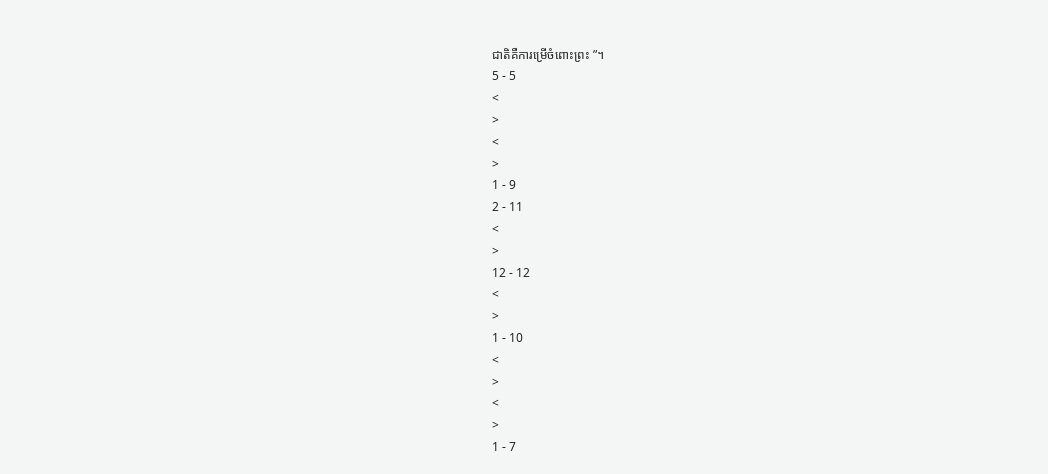ជាតិគឺការម្រើចំពោះព្រះ ”។
5 - 5
<
>
<
>
1 - 9
2 - 11
<
>
12 - 12
<
>
1 - 10
<
>
<
>
1 - 7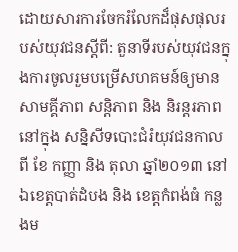ដោយសារការចែករំលែកដ៏ផុសផុលរបស់យុវជនស្តីពី: តួនាទីរបស់យុវជនក្នុងការចូលរួមបម្រើសហគមន៍ឲ្យមានសាមគ្គីភាព សន្តិភាព និង និរន្តរភាព នៅក្នុង សន្និសីទបោះជំរំយុវជនកាលពី ខែ កញ្ញា និង តុលា ឆ្នាំ២០១៣ នៅឯខេត្តបាត់ដំបង និង ខេត្តកំពង់ធំ កន្លងម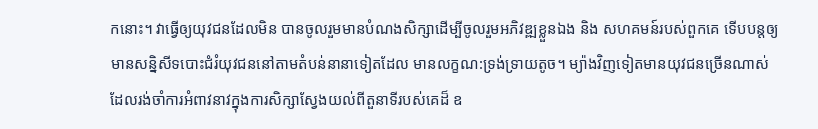កនោះ។ វាធ្វើឲ្យយុវជនដែលមិន បានចូលរួមមានបំណងសិក្សាដើម្បីចូលរួមអភិវឌ្ឍខ្លួនឯង និង សហគមន៍របស់ពួកគេ ទើបបន្តឲ្យមានសន្និសីទបោះជំរំយុវជននៅតាមតំបន់នានាទៀតដែល មានលក្ខណ:ទ្រង់ទ្រាយតូច។ ម្យ៉ាងវិញទៀតមានយុវជនច្រើនណាស់ដែលរង់ចាំការអំពាវនាវក្នុងការសិក្សាស្វែងយល់ពីតួនាទីរបស់គេដ៏ ឧ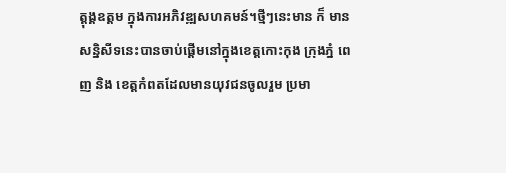ត្តុង្គឧត្តម ក្នុងការអភិវឌ្ឍសហគមន៍។ថ្មីៗនេះមាន ក៏ មាន សន្និសីទនេះបានចាប់ផ្តើមនៅក្នុងខេត្តកោះកុង ក្រុងភ្នំ ពេញ និង ខេត្តកំពតដែលមានយុវជនចូលរួម ប្រមា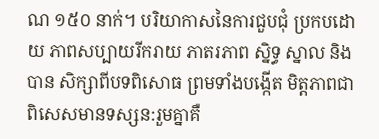ណ ១៥០ នាក់។ បរិយាកាសនៃការជួបជុំ ប្រកបដោយ ភាពសប្បាយរីករាយ ភាតរភាព ស្និទ្ធ ស្នាល និង បាន សិក្សាពីបទពិសោធ ព្រមទាំងបង្កើត មិត្តភាពជា ពិសេសមានទស្សន:រួមគ្នាគឺ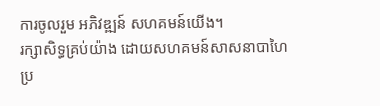ការចូលរួម អភិវឌ្ឍន៍ សហគមន៍យើង។
រក្សាសិទ្ធគ្រប់យ៉ាង ដោយសហគមន៍សាសនាបាហៃប្រ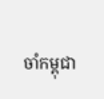ចាំកម្ពុជា